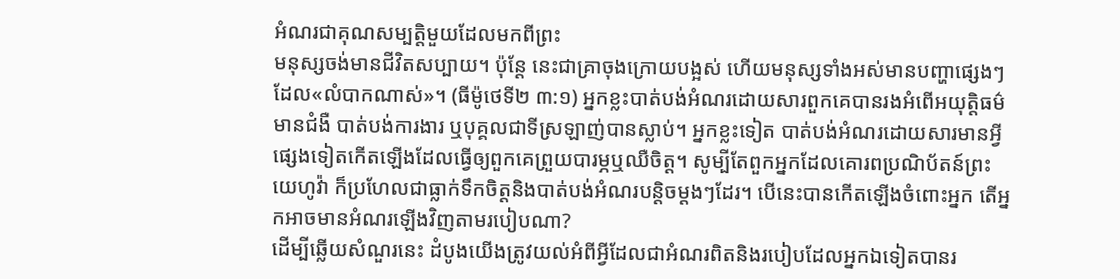អំណរជាគុណសម្បត្ដិមួយដែលមកពីព្រះ
មនុស្សចង់មានជីវិតសប្បាយ។ ប៉ុន្ដែ នេះជាគ្រាចុងក្រោយបង្អស់ ហើយមនុស្សទាំងអស់មានបញ្ហាផ្សេងៗដែល«លំបាកណាស់»។ (ធីម៉ូថេទី២ ៣:១) អ្នកខ្លះបាត់បង់អំណរដោយសារពួកគេបានរងអំពើអយុត្ដិធម៌ មានជំងឺ បាត់បង់ការងារ ឬបុគ្គលជាទីស្រឡាញ់បានស្លាប់។ អ្នកខ្លះទៀត បាត់បង់អំណរដោយសារមានអ្វីផ្សេងទៀតកើតឡើងដែលធ្វើឲ្យពួកគេព្រួយបារម្ភឬឈឺចិត្ដ។ សូម្បីតែពួកអ្នកដែលគោរពប្រណិប័តន៍ព្រះយេហូវ៉ា ក៏ប្រហែលជាធ្លាក់ទឹកចិត្ដនិងបាត់បង់អំណរបន្ដិចម្ដងៗដែរ។ បើនេះបានកើតឡើងចំពោះអ្នក តើអ្នកអាចមានអំណរឡើងវិញតាមរបៀបណា?
ដើម្បីឆ្លើយសំណួរនេះ ដំបូងយើងត្រូវយល់អំពីអ្វីដែលជាអំណរពិតនិងរបៀបដែលអ្នកឯទៀតបានរ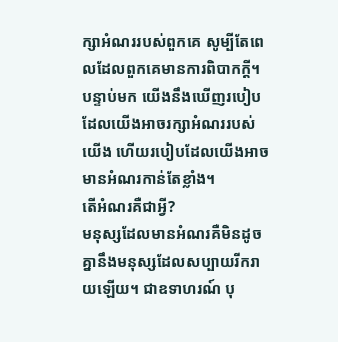ក្សាអំណររបស់ពួកគេ សូម្បីតែពេលដែលពួកគេមានការពិបាកក្ដី។ បន្ទាប់មក យើងនឹងឃើញរបៀបដែលយើងអាចរក្សាអំណររបស់យើង ហើយរបៀបដែលយើងអាចមានអំណរកាន់តែខ្លាំង។
តើអំណរគឺជាអ្វី?
មនុស្សដែលមានអំណរគឺមិនដូចគ្នានឹងមនុស្សដែលសប្បាយរីករាយឡើយ។ ជាឧទាហរណ៍ បុ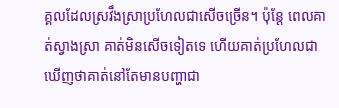គ្គលដែលស្រវឹងស្រាប្រហែលជាសើចច្រើន។ ប៉ុន្ដែ ពេលគាត់ស្វាងស្រា គាត់មិនសើចទៀតទេ ហើយគាត់ប្រហែលជាឃើញថាគាត់នៅតែមានបញ្ហាជា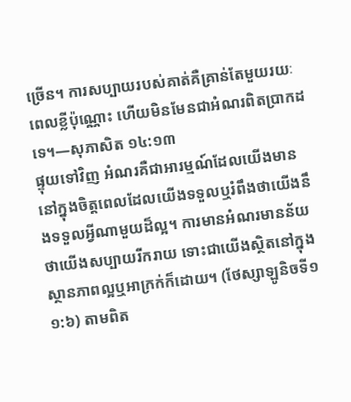ច្រើន។ ការសប្បាយរបស់គាត់គឺគ្រាន់តែមួយរយៈពេលខ្លីប៉ុណ្ណោះ ហើយមិនមែនជាអំណរពិតប្រាកដទេ។—សុភាសិត ១៤:១៣
ផ្ទុយទៅវិញ អំណរគឺជាអារម្មណ៍ដែលយើងមាននៅក្នុងចិត្ដពេលដែលយើងទទួលឬរំពឹងថាយើងនឹងទទួលអ្វីណាមួយដ៏ល្អ។ ការមានអំណរមានន័យថាយើងសប្បាយរីករាយ ទោះជាយើងស្ថិតនៅក្នុងស្ថានភាពល្អឬអាក្រក់ក៏ដោយ។ (ថែស្សាឡូនិចទី១ ១:៦) តាមពិត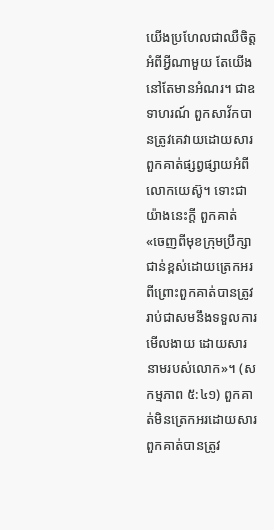យើងប្រហែលជាឈឺចិត្ដអំពីអ្វីណាមួយ តែយើងនៅតែមានអំណរ។ ជាឧទាហរណ៍ ពួកសាវ័កបានត្រូវគេវាយដោយសារពួកគាត់ផ្សព្វផ្សាយអំពីលោកយេស៊ូ។ ទោះជាយ៉ាងនេះក្ដី ពួកគាត់«ចេញពីមុខក្រុមប្រឹក្សាជាន់ខ្ពស់ដោយត្រេកអរ ពីព្រោះពួកគាត់បានត្រូវរាប់ជាសមនឹងទទួលការមើលងាយ ដោយសារនាមរបស់លោក»។ (សកម្មភាព ៥:៤១) ពួកគាត់មិនត្រេកអរដោយសារពួកគាត់បានត្រូវ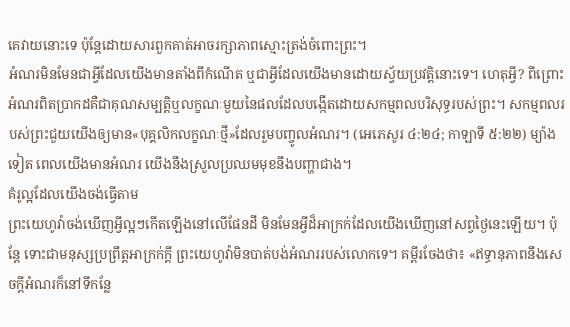គេវាយនោះទេ ប៉ុន្ដែដោយសារពួកគាត់អាចរក្សាភាពស្មោះត្រង់ចំពោះព្រះ។
អំណរមិនមែនជាអ្វីដែលយើងមានតាំងពីកំណើត ឬជាអ្វីដែលយើងមានដោយស្វ័យប្រវត្ដិនោះទេ។ ហេតុអ្វី? ពីព្រោះអំណរពិតប្រាកដគឺជាគុណសម្បត្ដិឬលក្ខណៈមួយនៃផលដែលបង្កើតដោយសកម្មពលបរិសុទ្ធរបស់ព្រះ។ សកម្មពលរបស់ព្រះជួយយើងឲ្យមាន«បុគ្គលិកលក្ខណៈថ្មី»ដែលរួមបញ្ចូលអំណរ។ (អេភេសូរ ៤:២៤; កាឡាទី ៥:២២) ម្យ៉ាងទៀត ពេលយើងមានអំណរ យើងនឹងស្រួលប្រឈមមុខនឹងបញ្ហាជាង។
គំរូល្អដែលយើងចង់ធ្វើតាម
ព្រះយេហូវ៉ាចង់ឃើញអ្វីល្អៗកើតឡើងនៅលើផែនដី មិនមែនអ្វីដ៏អាក្រក់ដែលយើងឃើញនៅសព្វថ្ងៃនេះឡើយ។ ប៉ុន្ដែ ទោះជាមនុស្សប្រព្រឹត្ដអាក្រក់ក្ដី ព្រះយេហូវ៉ាមិនបាត់បង់អំណររបស់លោកទេ។ គម្ពីរចែងថា៖ «ឥទ្ធានុភាពនឹងសេចក្ដីអំណរក៏នៅទីកន្លែ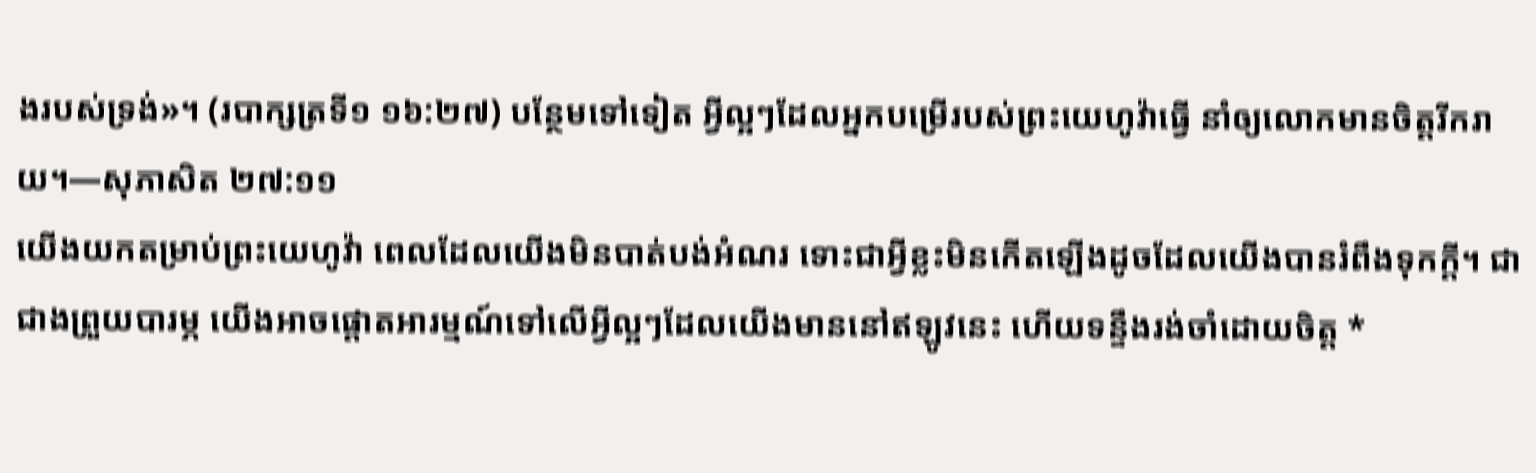ងរបស់ទ្រង់»។ (របាក្សត្រទី១ ១៦:២៧) បន្ថែមទៅទៀត អ្វីល្អៗដែលអ្នកបម្រើរបស់ព្រះយេហូវ៉ាធ្វើ នាំឲ្យលោកមានចិត្ដរីករាយ។—សុភាសិត ២៧:១១
យើងយកតម្រាប់ព្រះយេហូវ៉ា ពេលដែលយើងមិនបាត់បង់អំណរ ទោះជាអ្វីខ្លះមិនកើតឡើងដូចដែលយើងបានរំពឹងទុកក្ដី។ ជាជាងព្រួយបារម្ភ យើងអាចផ្ដោតអារម្មណ៍ទៅលើអ្វីល្អៗដែលយើងមាននៅឥឡូវនេះ ហើយទន្ទឹងរង់ចាំដោយចិត្ដ *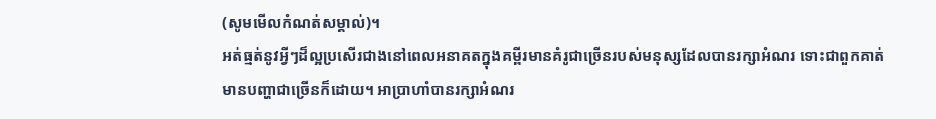(សូមមើលកំណត់សម្គាល់)។
អត់ធ្មត់នូវអ្វីៗដ៏ល្អប្រសើរជាងនៅពេលអនាគតក្នុងគម្ពីរមានគំរូជាច្រើនរបស់មនុស្សដែលបានរក្សាអំណរ ទោះជាពួកគាត់មានបញ្ហាជាច្រើនក៏ដោយ។ អាប្រាហាំបានរក្សាអំណរ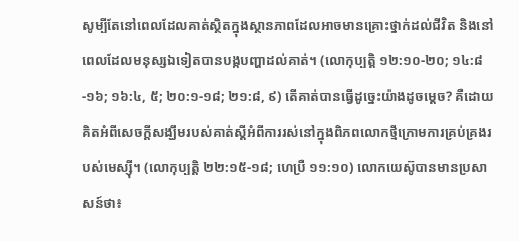សូម្បីតែនៅពេលដែលគាត់ស្ថិតក្នុងស្ថានភាពដែលអាចមានគ្រោះថ្នាក់ដល់ជីវិត និងនៅពេលដែលមនុស្សឯទៀតបានបង្កបញ្ហាដល់គាត់។ (លោកុប្បត្ដិ ១២:១០-២០; ១៤:៨-១៦; ១៦:៤, ៥; ២០:១-១៨; ២១:៨, ៩) តើគាត់បានធ្វើដូច្នេះយ៉ាងដូចម្ដេច? គឺដោយគិតអំពីសេចក្ដីសង្ឃឹមរបស់គាត់ស្ដីអំពីការរស់នៅក្នុងពិភពលោកថ្មីក្រោមការគ្រប់គ្រងរបស់មេស្ស៊ី។ (លោកុប្បត្ដិ ២២:១៥-១៨; ហេប្រឺ ១១:១០) លោកយេស៊ូបានមានប្រសាសន៍ថា៖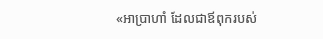«អាប្រាហាំ ដែលជាឪពុករបស់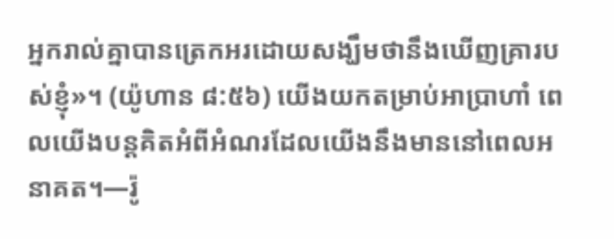អ្នករាល់គ្នាបានត្រេកអរដោយសង្ឃឹមថានឹងឃើញគ្រារបស់ខ្ញុំ»។ (យ៉ូហាន ៨:៥៦) យើងយកតម្រាប់អាប្រាហាំ ពេលយើងបន្ដគិតអំពីអំណរដែលយើងនឹងមាននៅពេលអនាគត។—រ៉ូ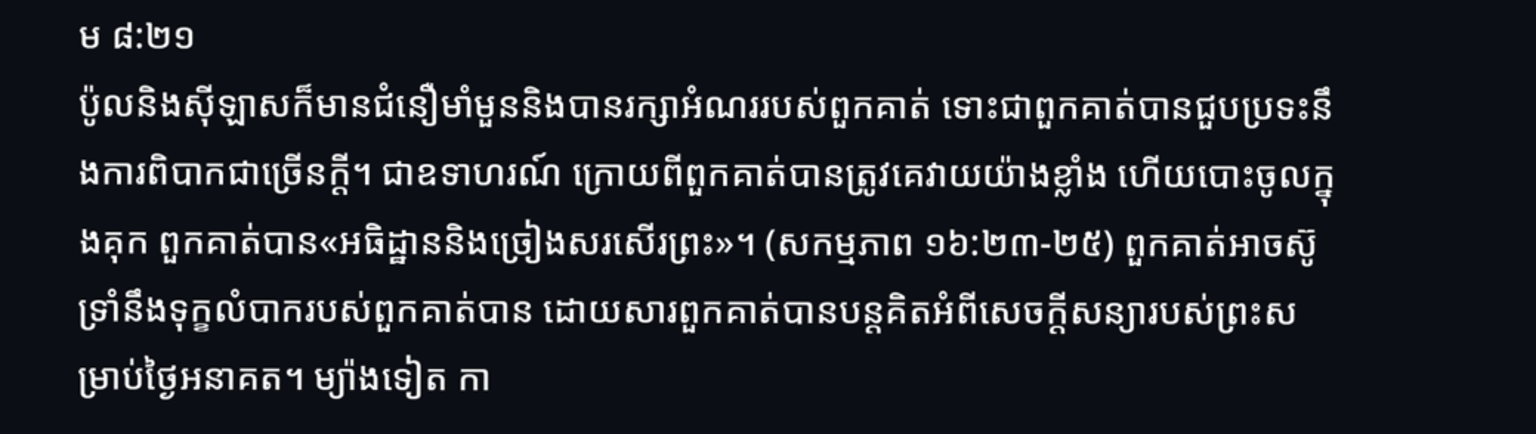ម ៨:២១
ប៉ូលនិងស៊ីឡាសក៏មានជំនឿមាំមួននិងបានរក្សាអំណររបស់ពួកគាត់ ទោះជាពួកគាត់បានជួបប្រទះនឹងការពិបាកជាច្រើនក្ដី។ ជាឧទាហរណ៍ ក្រោយពីពួកគាត់បានត្រូវគេវាយយ៉ាងខ្លាំង ហើយបោះចូលក្នុងគុក ពួកគាត់បាន«អធិដ្ឋាននិងច្រៀងសរសើរព្រះ»។ (សកម្មភាព ១៦:២៣-២៥) ពួកគាត់អាចស៊ូទ្រាំនឹងទុក្ខលំបាករបស់ពួកគាត់បាន ដោយសារពួកគាត់បានបន្ដគិតអំពីសេចក្ដីសន្យារបស់ព្រះសម្រាប់ថ្ងៃអនាគត។ ម្យ៉ាងទៀត កា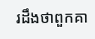រដឹងថាពួកគា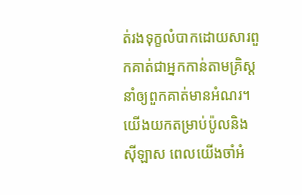ត់រងទុក្ខលំបាកដោយសារពួកគាត់ជាអ្នកកាន់តាមគ្រិស្ដ នាំឲ្យពួកគាត់មានអំណរ។ យើងយកតម្រាប់ប៉ូលនិងស៊ីឡាស ពេលយើងចាំអំ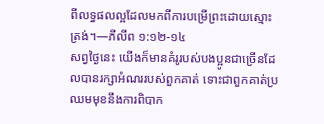ពីលទ្ធផលល្អដែលមកពីការបម្រើព្រះដោយស្មោះត្រង់។—ភីលីព ១:១២-១៤
សព្វថ្ងៃនេះ យើងក៏មានគំរូរបស់បងប្អូនជាច្រើនដែលបានរក្សាអំណររបស់ពួកគាត់ ទោះជាពួកគាត់ប្រឈមមុខនឹងការពិបាក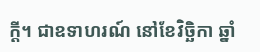ក្ដី។ ជាឧទាហរណ៍ នៅខែវិច្ឆិកា ឆ្នាំ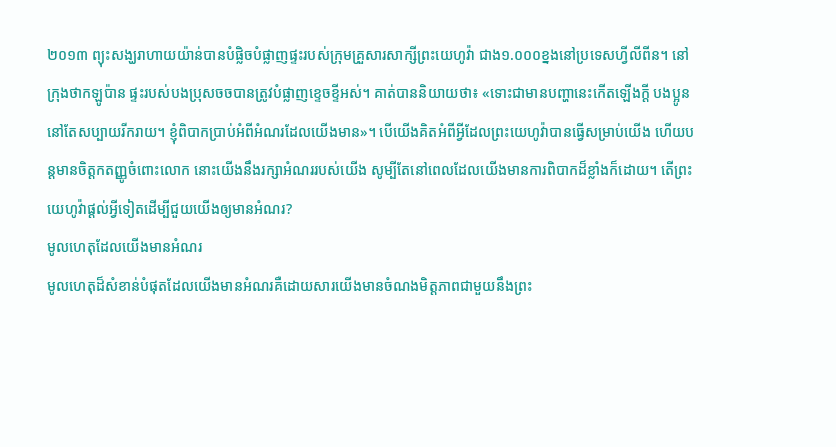២០១៣ ព្យុះសង្ឃរាហាយយ៉ាន់បានបំផ្លិចបំផ្លាញផ្ទះរបស់ក្រុមគ្រួសារសាក្សីព្រះយេហូវ៉ា ជាង១.០០០ខ្នងនៅប្រទេសហ្វីលីពីន។ នៅក្រុងថាកឡូប៉ាន ផ្ទះរបស់បងប្រុសចចបានត្រូវបំផ្លាញខ្ទេចខ្ទីអស់។ គាត់បាននិយាយថា៖ «ទោះជាមានបញ្ហានេះកើតឡើងក្ដី បងប្អូននៅតែសប្បាយរីករាយ។ ខ្ញុំពិបាកប្រាប់អំពីអំណរដែលយើងមាន»។ បើយើងគិតអំពីអ្វីដែលព្រះយេហូវ៉ាបានធ្វើសម្រាប់យើង ហើយបន្ដមានចិត្ដកតញ្ញូចំពោះលោក នោះយើងនឹងរក្សាអំណររបស់យើង សូម្បីតែនៅពេលដែលយើងមានការពិបាកដ៏ខ្លាំងក៏ដោយ។ តើព្រះយេហូវ៉ាផ្ដល់អ្វីទៀតដើម្បីជួយយើងឲ្យមានអំណរ?
មូលហេតុដែលយើងមានអំណរ
មូលហេតុដ៏សំខាន់បំផុតដែលយើងមានអំណរគឺដោយសារយើងមានចំណងមិត្ដភាពជាមួយនឹងព្រះ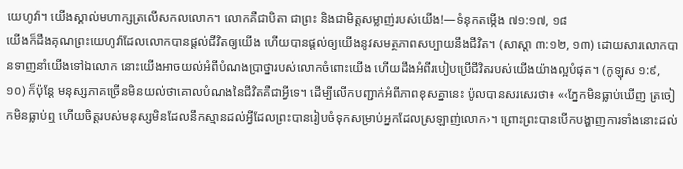យេហូវ៉ា។ យើងស្គាល់មហាក្សត្រលើសកលលោក។ លោកគឺជាបិតា ជាព្រះ និងជាមិត្ដសម្លាញ់របស់យើង!—ទំនុកតម្កើង ៧១:១៧, ១៨
យើងក៏ដឹងគុណព្រះយេហូវ៉ាដែលលោកបានផ្ដល់ជីវិតឲ្យយើង ហើយបានផ្ដល់ឲ្យយើងនូវសមត្ថភាពសប្បាយនឹងជីវិត។ (សាស្តា ៣:១២, ១៣) ដោយសារលោកបានទាញនាំយើងទៅឯលោក នោះយើងអាចយល់អំពីបំណងប្រាថ្នារបស់លោកចំពោះយើង ហើយដឹងអំពីរបៀបប្រើជីវិតរបស់យើងយ៉ាងល្អបំផុត។ (កូឡុស ១:៩, ១០) ក៏ប៉ុន្ដែ មនុស្សភាគច្រើនមិនយល់ថាគោលបំណងនៃជីវិតគឺជាអ្វីទេ។ ដើម្បីលើកបញ្ជាក់អំពីភាពខុសគ្នានេះ ប៉ូលបានសរសេរថា៖ «‹ភ្នែកមិនធ្លាប់ឃើញ ត្រចៀកមិនធ្លាប់ឮ ហើយចិត្ដរបស់មនុស្សមិនដែលនឹកស្មានដល់អ្វីដែលព្រះបានរៀបចំទុកសម្រាប់អ្នកដែលស្រឡាញ់លោក›។ ព្រោះព្រះបានបើកបង្ហាញការទាំងនោះដល់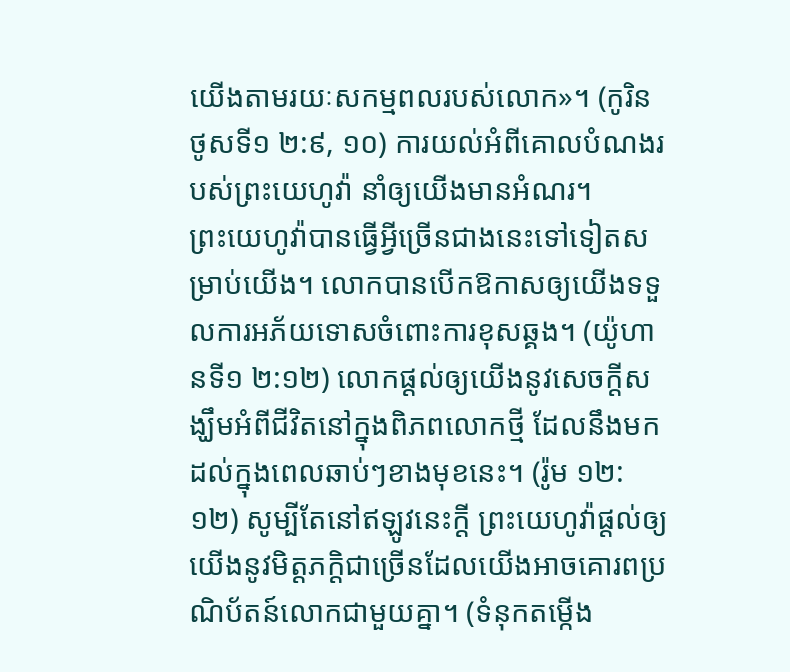យើងតាមរយៈសកម្មពលរបស់លោក»។ (កូរិនថូសទី១ ២:៩, ១០) ការយល់អំពីគោលបំណងរបស់ព្រះយេហូវ៉ា នាំឲ្យយើងមានអំណរ។
ព្រះយេហូវ៉ាបានធ្វើអ្វីច្រើនជាងនេះទៅទៀតសម្រាប់យើង។ លោកបានបើកឱកាសឲ្យយើងទទួលការអភ័យទោសចំពោះការខុសឆ្គង។ (យ៉ូហានទី១ ២:១២) លោកផ្ដល់ឲ្យយើងនូវសេចក្ដីសង្ឃឹមអំពីជីវិតនៅក្នុងពិភពលោកថ្មី ដែលនឹងមកដល់ក្នុងពេលឆាប់ៗខាងមុខនេះ។ (រ៉ូម ១២:១២) សូម្បីតែនៅឥឡូវនេះក្ដី ព្រះយេហូវ៉ាផ្ដល់ឲ្យយើងនូវមិត្ដភក្ដិជាច្រើនដែលយើងអាចគោរពប្រណិប័តន៍លោកជាមួយគ្នា។ (ទំនុកតម្កើង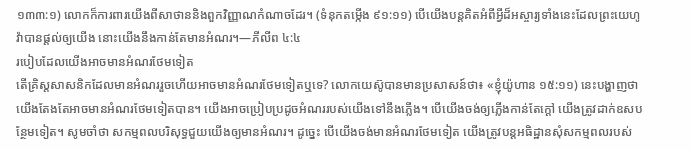១៣៣:១) លោកក៏ការពារយើងពីសាថាននិងពួកវិញ្ញាណកំណាចដែរ។ (ទំនុកតម្កើង ៩១:១១) បើយើងបន្ដគិតអំពីអ្វីដ៏អស្ចារ្យទាំងនេះដែលព្រះយេហូវ៉ាបានផ្ដល់ឲ្យយើង នោះយើងនឹងកាន់តែមានអំណរ។—ភីលីព ៤:៤
របៀបដែលយើងអាចមានអំណរថែមទៀត
តើគ្រិស្ដសាសនិកដែលមានអំណររួចហើយអាចមានអំណរថែមទៀតឬទេ? លោកយេស៊ូបានមានប្រសាសន៍ថា៖ «ខ្ញុំយ៉ូហាន ១៥:១១) នេះបង្ហាញថាយើងតែងតែអាចមានអំណរថែមទៀតបាន។ យើងអាចប្រៀបប្រដូចអំណររបស់យើងទៅនឹងភ្លើង។ បើយើងចង់ឲ្យភ្លើងកាន់តែក្ដៅ យើងត្រូវដាក់ឧសបន្ថែមទៀត។ សូមចាំថា សកម្មពលបរិសុទ្ធជួយយើងឲ្យមានអំណរ។ ដូច្នេះ បើយើងចង់មានអំណរថែមទៀត យើងត្រូវបន្ដអធិដ្ឋានសុំសកម្មពលរបស់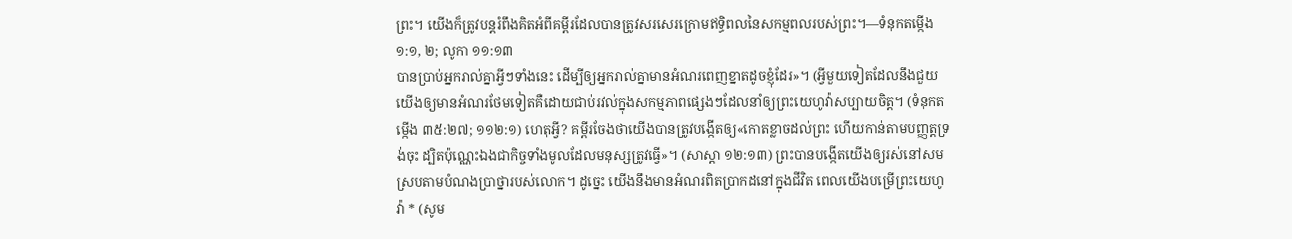ព្រះ។ យើងក៏ត្រូវបន្ដរំពឹងគិតអំពីគម្ពីរដែលបានត្រូវសរសេរក្រោមឥទ្ធិពលនៃសកម្មពលរបស់ព្រះ។—ទំនុកតម្កើង ១:១, ២; លូកា ១១:១៣
បានប្រាប់អ្នករាល់គ្នាអ្វីៗទាំងនេះ ដើម្បីឲ្យអ្នករាល់គ្នាមានអំណរពេញខ្នាតដូចខ្ញុំដែរ»។ (អ្វីមួយទៀតដែលនឹងជួយយើងឲ្យមានអំណរថែមទៀតគឺដោយជាប់រវល់ក្នុងសកម្មភាពផ្សេងៗដែលនាំឲ្យព្រះយេហូវ៉ាសប្បាយចិត្ដ។ (ទំនុកតម្កើង ៣៥:២៧; ១១២:១) ហេតុអ្វី? គម្ពីរចែងថាយើងបានត្រូវបង្កើតឲ្យ«កោតខ្លាចដល់ព្រះ ហើយកាន់តាមបញ្ញត្ដទ្រង់ចុះ ដ្បិតប៉ុណ្ណេះឯងជាកិច្ចទាំងមូលដែលមនុស្សត្រូវធ្វើ»។ (សាស្តា ១២:១៣) ព្រះបានបង្កើតយើងឲ្យរស់នៅសមស្របតាមបំណងប្រាថ្នារបស់លោក។ ដូច្នេះ យើងនឹងមានអំណរពិតប្រាកដនៅក្នុងជីវិត ពេលយើងបម្រើព្រះយេហូវ៉ា * (សូម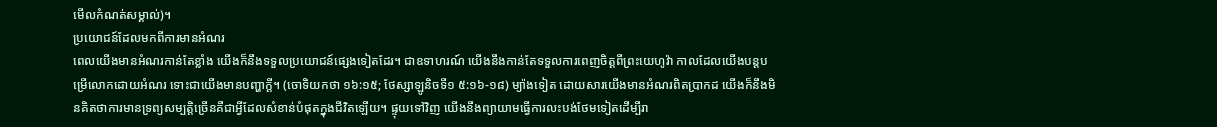មើលកំណត់សម្គាល់)។
ប្រយោជន៍ដែលមកពីការមានអំណរ
ពេលយើងមានអំណរកាន់តែខ្លាំង យើងក៏នឹងទទួលប្រយោជន៍ផ្សេងទៀតដែរ។ ជាឧទាហរណ៍ យើងនឹងកាន់តែទទួលការពេញចិត្ដពីព្រះយេហូវ៉ា កាលដែលយើងបន្ដបម្រើលោកដោយអំណរ ទោះជាយើងមានបញ្ហាក្ដី។ (ចោទិយកថា ១៦:១៥; ថែស្សាឡូនិចទី១ ៥:១៦-១៨) ម្យ៉ាងទៀត ដោយសារយើងមានអំណរពិតប្រាកដ យើងក៏នឹងមិនគិតថាការមានទ្រព្យសម្បត្ដិច្រើនគឺជាអ្វីដែលសំខាន់បំផុតក្នុងជីវិតឡើយ។ ផ្ទុយទៅវិញ យើងនឹងព្យាយាមធ្វើការលះបង់ថែមទៀតដើម្បីរា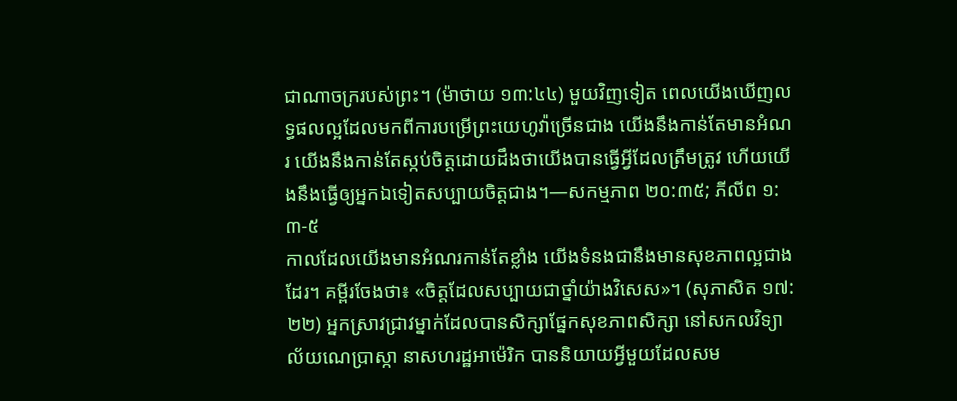ជាណាចក្ររបស់ព្រះ។ (ម៉ាថាយ ១៣:៤៤) មួយវិញទៀត ពេលយើងឃើញលទ្ធផលល្អដែលមកពីការបម្រើព្រះយេហូវ៉ាច្រើនជាង យើងនឹងកាន់តែមានអំណរ យើងនឹងកាន់តែស្កប់ចិត្ដដោយដឹងថាយើងបានធ្វើអ្វីដែលត្រឹមត្រូវ ហើយយើងនឹងធ្វើឲ្យអ្នកឯទៀតសប្បាយចិត្ដជាង។—សកម្មភាព ២០:៣៥; ភីលីព ១:៣-៥
កាលដែលយើងមានអំណរកាន់តែខ្លាំង យើងទំនងជានឹងមានសុខភាពល្អជាងដែរ។ គម្ពីរចែងថា៖ «ចិត្ដដែលសប្បាយជាថ្នាំយ៉ាងវិសេស»។ (សុភាសិត ១៧:២២) អ្នកស្រាវជ្រាវម្នាក់ដែលបានសិក្សាផ្នែកសុខភាពសិក្សា នៅសកលវិទ្យាល័យណេប្រាស្កា នាសហរដ្ឋអាម៉េរិក បាននិយាយអ្វីមួយដែលសម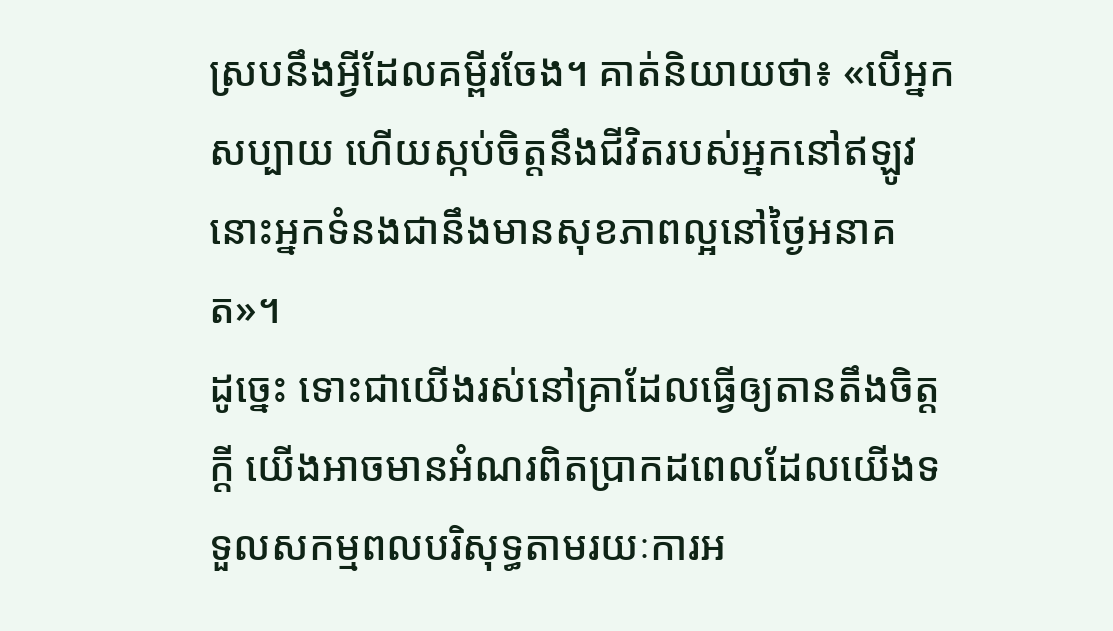ស្របនឹងអ្វីដែលគម្ពីរចែង។ គាត់និយាយថា៖ «បើអ្នកសប្បាយ ហើយស្កប់ចិត្ដនឹងជីវិតរបស់អ្នកនៅឥឡូវ នោះអ្នកទំនងជានឹងមានសុខភាពល្អនៅថ្ងៃអនាគត»។
ដូច្នេះ ទោះជាយើងរស់នៅគ្រាដែលធ្វើឲ្យតានតឹងចិត្ដក្ដី យើងអាចមានអំណរពិតប្រាកដពេលដែលយើងទទួលសកម្មពលបរិសុទ្ធតាមរយៈការអ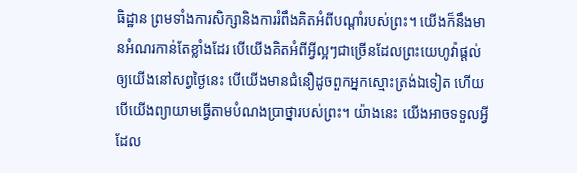ធិដ្ឋាន ព្រមទាំងការសិក្សានិងការរំពឹងគិតអំពីបណ្ដាំរបស់ព្រះ។ យើងក៏នឹងមានអំណរកាន់តែខ្លាំងដែរ បើយើងគិតអំពីអ្វីល្អៗជាច្រើនដែលព្រះយេហូវ៉ាផ្ដល់ឲ្យយើងនៅសព្វថ្ងៃនេះ បើយើងមានជំនឿដូចពួកអ្នកស្មោះត្រង់ឯទៀត ហើយបើយើងព្យាយាមធ្វើតាមបំណងប្រាថ្នារបស់ព្រះ។ យ៉ាងនេះ យើងអាចទទួលអ្វីដែល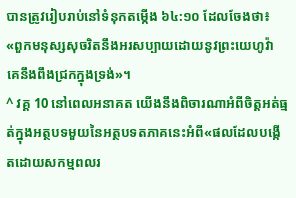បានត្រូវរៀបរាប់នៅទំនុកតម្កើង ៦៤:១០ ដែលចែងថា៖ «ពួកមនុស្សសុចរិតនឹងអរសប្បាយដោយនូវព្រះយេហូវ៉ា គេនឹងពឹងជ្រកក្នុងទ្រង់»។
^ វគ្គ 10 នៅពេលអនាគត យើងនឹងពិចារណាអំពីចិត្ដអត់ធ្មត់ក្នុងអត្ថបទមួយនៃអត្ថបទតភាគនេះអំពី«ផលដែលបង្កើតដោយសកម្មពលរ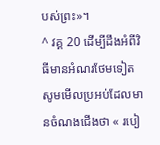បស់ព្រះ»។
^ វគ្គ 20 ដើម្បីដឹងអំពីវិធីមានអំណរថែមទៀត សូមមើលប្រអប់ដែលមានចំណងជើងថា « របៀ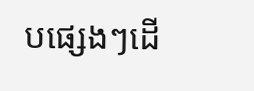បផ្សេងៗដើ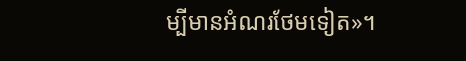ម្បីមានអំណរថែមទៀត»។